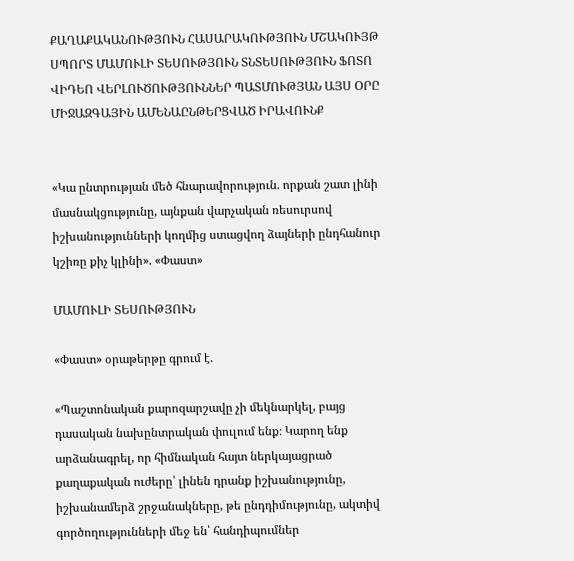ՔԱՂԱՔԱԿԱՆՈՒԹՅՈՒՆ ՀԱՍԱՐԱԿՈՒԹՅՈՒՆ ՄՇԱԿՈՒՅԹ ՍՊՈՐՏ ՄԱՄՈՒԼԻ ՏԵՍՈՒԹՅՈՒՆ ՏՆՏԵՍՈՒԹՅՈՒՆ ՖՈՏՈ ՎԻԴԵՈ ՎԵՐԼՈՒԾՈՒԹՅՈՒՆՆԵՐ ՊԱՏՄՈՒԹՅԱՆ ԱՅՍ ՕՐԸ ՄԻՋԱԶԳԱՅԻՆ ԱՄԵՆԱԸՆԹԵՐՑՎԱԾ ԻՐԱՎՈՒՆՔ


«Կա ընտրության մեծ հնարավորություն. որքան շատ լինի մասնակցությունը, այնքան վարչական ռեսուրսով իշխանությունների կողմից ստացվող ձայների ընդհանուր կշիռը քիչ կլինի». «Փաստ»

ՄԱՄՈՒԼԻ ՏԵՍՈՒԹՅՈՒՆ

«Փաստ» օրաթերթը գրում է.

«Պաշտոնական քարոզարշավը չի մեկնարկել, բայց դասական նախընտրական փուլում ենք։ Կարող ենք արձանագրել, որ հիմնական հայտ ներկայացրած քաղաքական ուժերը՝ լինեն դրանք իշխանությունը, իշխանամերձ շրջանակները, թե ընդդիմությունը, ակտիվ գործողությունների մեջ են՝ հանդիպումներ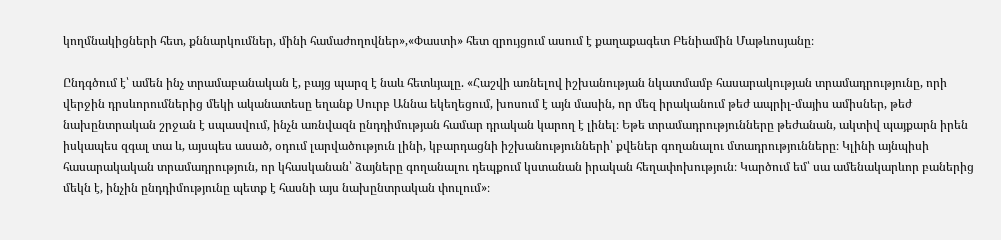կողմնակիցների հետ, քննարկումներ, մինի համաժողովներ»,«Փաստի» հետ զրույցում ասում է քաղաքագետ Բենիամին Մաթևոսյանը։

Ընդգծում է՝ ամեն ինչ տրամաբանական է, բայց պարզ է նաև հետևյալը. «Հաշվի առնելով իշխանության նկատմամբ հասարակության տրամադրությունը, որի վերջին դրսևորումներից մեկի ականատեսը եղանք Սուրբ Աննա եկեղեցում, խոսում է այն մասին, որ մեզ իրականում թեժ ապրիլ-մայիս ամիսներ, թեժ նախընտրական շրջան է սպասվում, ինչն առնվազն ընդդիմության համար դրական կարող է լինել։ Եթե տրամադրությունները թեժանան, ակտիվ պայքարն իրեն իսկապես զգալ տա և, այսպես ասած, օդում լարվածություն լինի, կբարդացնի իշխանությունների՝ քվեներ գողանալու մտադրությունները։ Կլինի այնպիսի հասարակական տրամադրություն, որ կհասկանան՝ ձայները գողանալու դեպքում կստանան իրական հեղափոխություն։ Կարծում եմ՝ սա ամենակարևոր բաներից մեկն է, ինչին ընդդիմությունը պետք է հասնի այս նախընտրական փուլում»։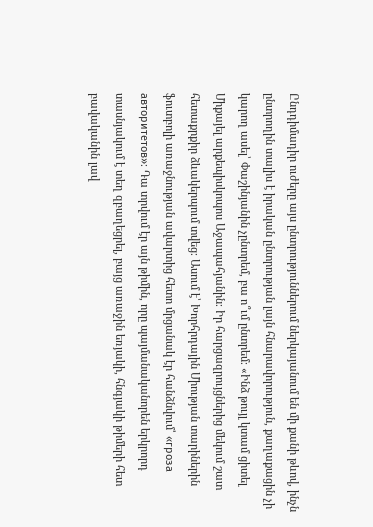Ընդդիմադիր ուժերը այս ընտրություններում ներկայանում են մի քանի թևով, ինչն ընտրողին տալիս է իրական ընտրության լայն հնարավորություն, քաղաքացին չի կարող ասել՝ Փաշինյանին չընտրեմ, բա ո՞ւմ ընտրեմ։ «Ինձ թույլ կտամ ցիտել Միքայել արքեպիսկոպոս Աջապահյանին։ Իր հարցազրույցներից մեկում շատ հետաքրքիր ձևակերպում տվեց։ Ասում է՝ Խորհրդային Միության տարիներին ֆուտբոլի առաջնության ավարտից հետո մրցանակ էր հանձնվում՝ «гроза авторитетов»։ Դա տրվում էր այն թիմին, որը պայմանականորեն երկրորդ տասնյակում է տեղ զբաղեցրել, բայց առաջին եռյակի, հնգյակի թիմերի հետ բավականին լավ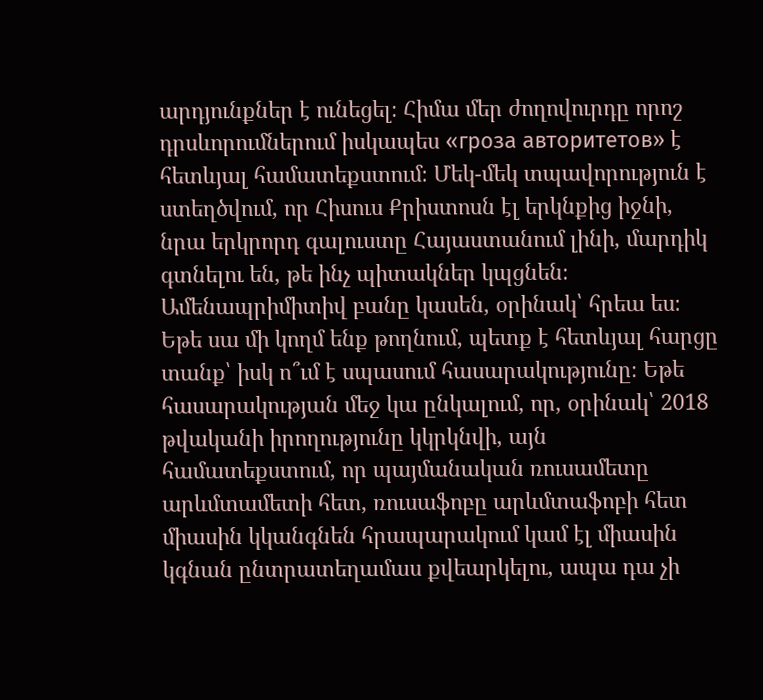արդյունքներ է ունեցել։ Հիմա մեր ժողովուրդը որոշ դրսևորումներում իսկապես «гроза авторитетов» է հետևյալ համատեքստում։ Մեկ-մեկ տպավորություն է ստեղծվում, որ Հիսուս Քրիստոսն էլ երկնքից իջնի, նրա երկրորդ գալուստը Հայաստանում լինի, մարդիկ գտնելու են, թե ինչ պիտակներ կպցնեն։ Ամենապրիմիտիվ բանը կասեն, օրինակ՝ հրեա ես։ Եթե սա մի կողմ ենք թողնում, պետք է հետևյալ հարցը տանք՝ իսկ ո՞ւմ է սպասում հասարակությունը։ Եթե հասարակության մեջ կա ընկալում, որ, օրինակ՝ 2018 թվականի իրողությունը կկրկնվի, այն համատեքստում, որ պայմանական ռուսամետը արևմտամետի հետ, ռուսաֆոբը արևմտաֆոբի հետ միասին կկանգնեն հրապարակում կամ էլ միասին կգնան ընտրատեղամաս քվեարկելու, ապա դա չի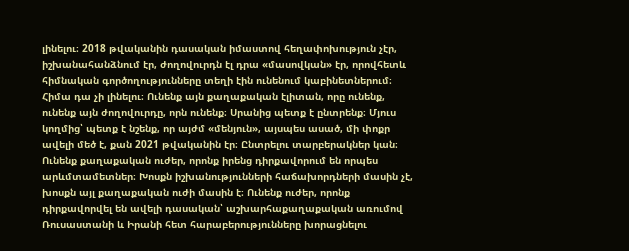լինելու։ 2018 թվականին դասական իմաստով հեղափոխություն չէր, իշխանահանձնում էր, ժողովուրդն էլ դրա «մասովկան» էր, որովհետև հիմնական գործողությունները տեղի էին ունենում կաբինետներում։ Հիմա դա չի լինելու։ Ունենք այն քաղաքական էլիտան, որը ունենք, ունենք այն ժողովուրդը, որն ունենք։ Սրանից պետք է ընտրենք։ Մյուս կողմից՝ պետք է նշենք, որ այժմ «մենյուն», այսպես ասած, մի փոքր ավելի մեծ է, քան 2021 թվականին էր։ Ընտրելու տարբերակներ կան։ Ունենք քաղաքական ուժեր, որոնք իրենց դիրքավորում են որպես արևմտամետներ։ Խոսքն իշխանությունների հաճախորդների մասին չէ, խոսքն այլ քաղաքական ուժի մասին է։ Ունենք ուժեր, որոնք դիրքավորվել են ավելի դասական՝ աշխարհաքաղաքական առումով Ռուսաստանի և Իրանի հետ հարաբերությունները խորացնելու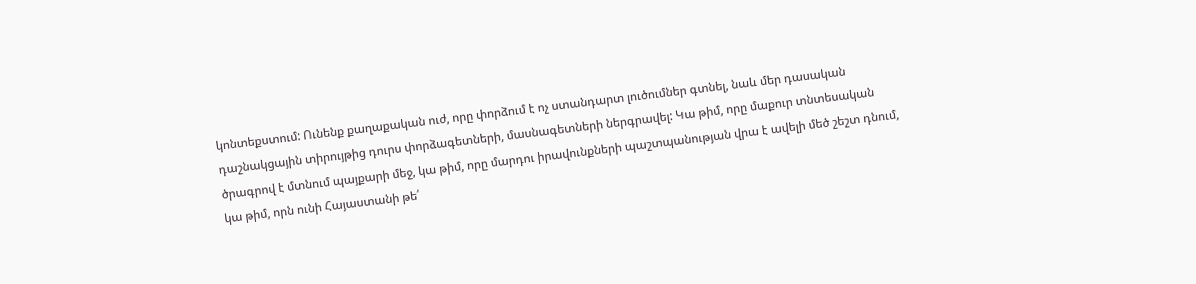կոնտեքստում: Ունենք քաղաքական ուժ, որը փորձում է ոչ ստանդարտ լուծումներ գտնել, նաև մեր դասական դաշնակցային տիրույթից դուրս փորձագետների, մասնագետների ներգրավել: Կա թիմ, որը մաքուր տնտեսական ծրագրով է մտնում պայքարի մեջ, կա թիմ, որը մարդու իրավունքների պաշտպանության վրա է ավելի մեծ շեշտ դնում, կա թիմ, որն ունի Հայաստանի թե՛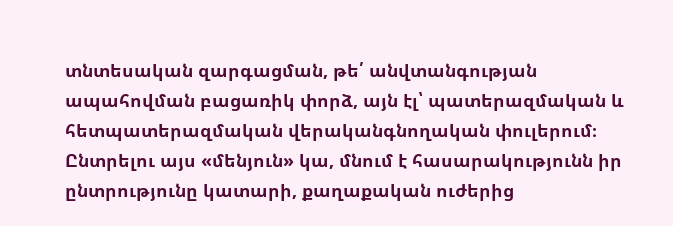տնտեսական զարգացման, թե՛ անվտանգության ապահովման բացառիկ փորձ, այն էլ՝ պատերազմական և հետպատերազմական վերականգնողական փուլերում։ Ընտրելու այս «մենյուն» կա, մնում է հասարակությունն իր ընտրությունը կատարի, քաղաքական ուժերից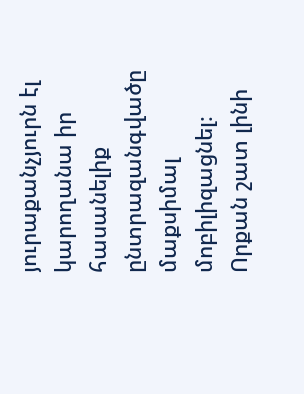յուրաքանչյուրն էլ կարողանա իր հասանելիք ընտրազանգվածը մաքսիմալ մոբիլիզացնել։ Որքան շատ լինի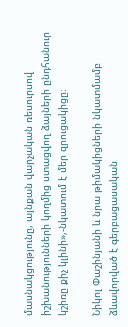մասնակցությունը, այնքան վարչական ռեսուրսով իշխանությունների կողմից ստացվող ձայների ընդհանուր կշիռը քիչ կլինի»,-նկատում է մեր զրուցակիցը։

Նիկոլ Փաշինյանի և նրա թիմակիցների նկատմամբ ձևավորված է գերբացասական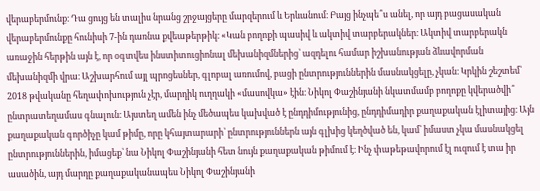վերաբերմունք։ Դա ցույց են տալիս նրանց շրջայցերը մարզերում և Երևանում։ Բայց ինչպե՞ս անել, որ այդ բացասական վերաբերմունքը հունիսի 7-ին դառնա քվեաթերթիկ։ «Կան բողոքի պասիվ և ակտիվ տարբերակներ։ Ակտիվ տարբերակն առաջին հերթին այն է, որ օգտվես ինստիտուցիոնալ մեխանիզմներից՝ ազդելու համար իշխանության ձևավորման մեխանիզմի վրա։ Աշխարհում այլ պրոցեսներ, գլոբալ առումով, բացի ընտրություններին մասնակցելը, չկան։ Կրկին շեշտեմ՝ 2018 թվականը հեղափոխություն չէր, մարդիկ ուղղակի «մասովկա» էին։ Նիկոլ Փաշինյանի նկատմամբ բողոքը կվերածվի՞ ընտրատեղամաս գնալուն։ Այստեղ ամեն ինչ մեծապես կախված է ընդդիմությունից, ընդդիմադիր քաղաքական էլիտայից։ Այն քաղաքական գործիչը կամ թիմը, որը կհայտարարի՝ ընտրություններն այն գլխից կեղծված են, կամ՝ իմաստ չկա մասնակցել ընտրություններին, իմացեք՝ նա Նիկոլ Փաշինյանի հետ նույն քաղաքական թիմում է։ Ինչ փաթեթավորում էլ ուզում է տա իր ասածին, այդ մարդը քաղաքականապես Նիկոլ Փաշինյանի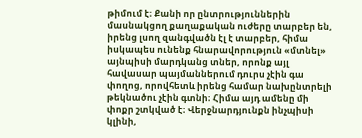թիմում է։ Քանի որ ընտրություններին մասնակցող քաղաքական ուժերը տարբեր են, իրենց լսող զանգվածն էլ է տարբեր, հիմա իսկապես ունենք հնարավորություն «մտնել» այնպիսի մարդկանց տներ, որոնք այլ հավասար պայմաններում դուրս չէին գա փողոց, որովհետև իրենց համար նախընտրելի թեկնածու չէին գտնի։ Հիմա այդ ամենը մի փոքր շտկված է։ Վերջնարդյունքն ինչպիսի կլինի,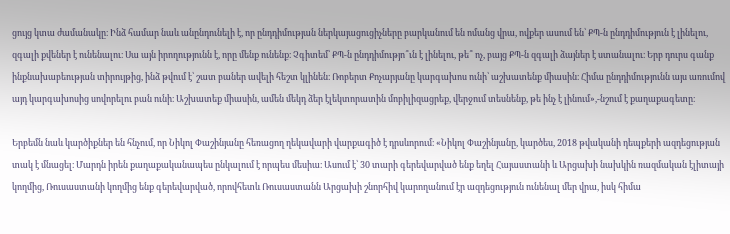ցույց կտա ժամանակը։ Ինձ համար նաև անընդունելի է, որ ընդդիմության ներկայացուցիչները բարկանում են ոմանց վրա, ովքեր ասում են՝ ՔՊ-ն ընդդիմություն է լինելու, զգալի քվեներ է ունենալու։ Սա այն իրողությունն է, որը մենք ունենք։ Չգիտեմ՝ ՔՊ-ն ընդդիմությո՞ւն է լինելու, թե՞ ոչ, բայց ՔՊ-ն զգալի ձայներ է ստանալու։ Երբ դուրս գանք ինքնախաբեության տիրույթից, ինձ թվում է՝ շատ բաներ ավելի հեշտ կլինեն։ Ռոբերտ Քոչարյանը կարգախոս ունի՝ աշխատենք միասին։ Հիմա ընդդիմությունն այս առումով այդ կարգախոսից սովորելու բան ունի։ Աշխատեք միասին, ամեն մեկդ ձեր էլեկտորատին մոբիլիզացրեք, վերջում տեսնենք, թե ինչ է լինում»,-նշում է քաղաքագետը։

Երբեմն նաև կարծիքներ են հնչում, որ Նիկոլ Փաշինյանը հեռացող ղեկավարի վարքագիծ է դրսևորում։ «Նիկոլ Փաշինյանը, կարծես, 2018 թվականի դեպքերի ազդեցության տակ է մնացել։ Մարդն իրեն քաղաքականապես ընկալում է որպես մեսիա։ Ասում է՝ 30 տարի գերեվարված ենք եղել Հայաստանի և Արցախի նախկին ռազմական էլիտայի կողմից, Ռուսաստանի կողմից ենք գերեվարված, որովհետև Ռուսաստանն Արցախի շնորհիվ կարողանում էր ազդեցություն ունենալ մեր վրա, իսկ հիմա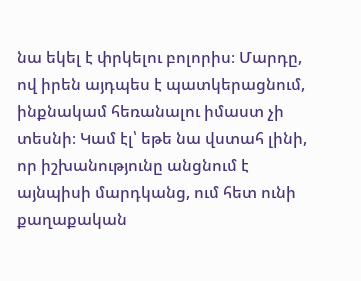նա եկել է փրկելու բոլորիս։ Մարդը, ով իրեն այդպես է պատկերացնում, ինքնակամ հեռանալու իմաստ չի տեսնի։ Կամ էլ՝ եթե նա վստահ լինի, որ իշխանությունը անցնում է այնպիսի մարդկանց, ում հետ ունի քաղաքական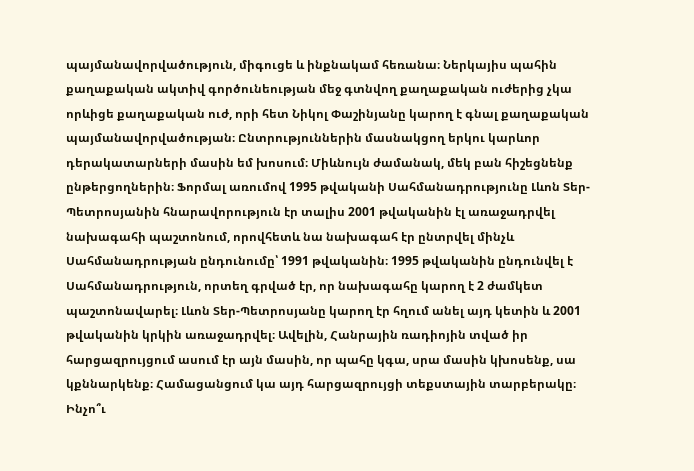պայմանավորվածություն, միգուցե և ինքնակամ հեռանա։ Ներկայիս պահին քաղաքական ակտիվ գործունեության մեջ գտնվող քաղաքական ուժերից չկա որևիցե քաղաքական ուժ, որի հետ Նիկոլ Փաշինյանը կարող է գնալ քաղաքական պայմանավորվածության։ Ընտրություններին մասնակցող երկու կարևոր դերակատարների մասին եմ խոսում։ Միևնույն ժամանակ, մեկ բան հիշեցնենք ընթերցողներին։ Ֆորմալ առումով 1995 թվականի Սահմանադրությունը Լևոն Տեր-Պետրոսյանին հնարավորություն էր տալիս 2001 թվականին էլ առաջադրվել նախագահի պաշտոնում, որովհետև նա նախագահ էր ընտրվել մինչև Սահմանադրության ընդունումը՝ 1991 թվականին։ 1995 թվականին ընդունվել է Սահմանադրություն, որտեղ գրված էր, որ նախագահը կարող է 2 ժամկետ պաշտոնավարել։ Լևոն Տեր-Պետրոսյանը կարող էր հղում անել այդ կետին և 2001 թվականին կրկին առաջադրվել։ Ավելին, Հանրային ռադիոյին տված իր հարցազրույցում ասում էր այն մասին, որ պահը կգա, սրա մասին կխոսենք, սա կքննարկենք։ Համացանցում կա այդ հարցազրույցի տեքստային տարբերակը։ Ինչո՞ւ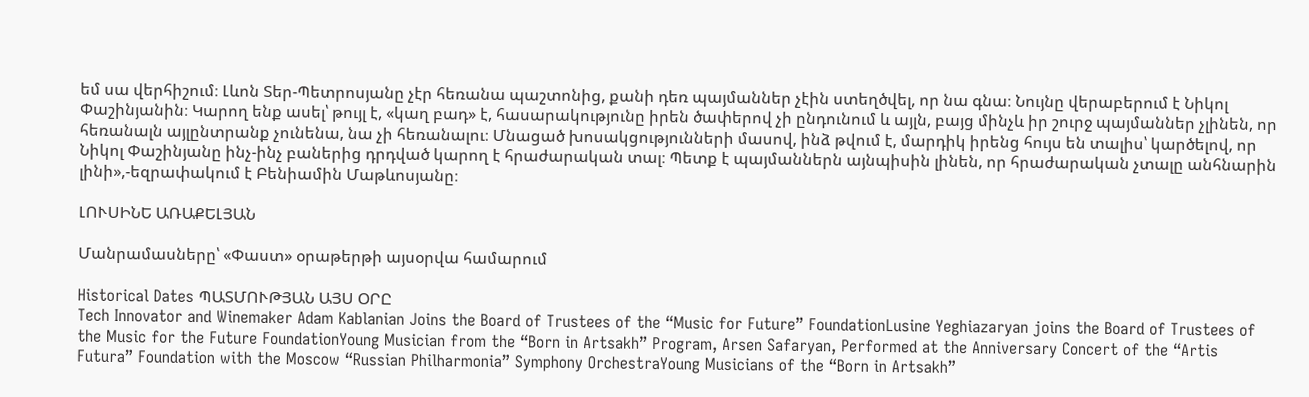եմ սա վերհիշում։ Լևոն Տեր-Պետրոսյանը չէր հեռանա պաշտոնից, քանի դեռ պայմաններ չէին ստեղծվել, որ նա գնա։ Նույնը վերաբերում է Նիկոլ Փաշինյանին։ Կարող ենք ասել՝ թույլ է, «կաղ բադ» է, հասարակությունը իրեն ծափերով չի ընդունում և այլն, բայց մինչև իր շուրջ պայմաններ չլինեն, որ հեռանալն այլընտրանք չունենա, նա չի հեռանալու։ Մնացած խոսակցությունների մասով, ինձ թվում է, մարդիկ իրենց հույս են տալիս՝ կարծելով, որ Նիկոլ Փաշինյանը ինչ-ինչ բաներից դրդված կարող է հրաժարական տալ։ Պետք է պայմաններն այնպիսին լինեն, որ հրաժարական չտալը անհնարին լինի»,-եզրափակում է Բենիամին Մաթևոսյանը։

ԼՈՒՍԻՆԵ ԱՌԱՔԵԼՅԱՆ

Մանրամասները՝ «Փաստ» օրաթերթի այսօրվա համարում

Historical Dates ՊԱՏՄՈՒԹՅԱՆ ԱՅՍ ՕՐԸ
Tech Innovator and Winemaker Adam Kablanian Joins the Board of Trustees of the “Music for Future” FoundationLusine Yeghiazaryan joins the Board of Trustees of the Music for the Future FoundationYoung Musician from the “Born in Artsakh” Program, Arsen Safaryan, Performed at the Anniversary Concert of the “Artis Futura” Foundation with the Moscow “Russian Philharmonia” Symphony OrchestraYoung Musicians of the “Born in Artsakh”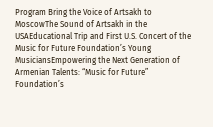Program Bring the Voice of Artsakh to MoscowThe Sound of Artsakh in the USAEducational Trip and First U.S. Concert of the Music for Future Foundation’s Young MusiciansEmpowering the Next Generation of Armenian Talents: “Music for Future” Foundation’s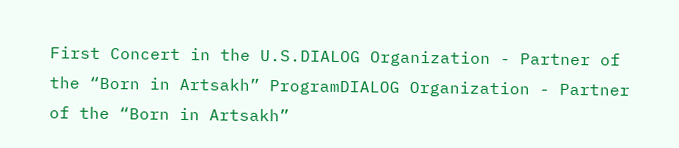First Concert in the U.S.DIALOG Organization - Partner of the “Born in Artsakh” ProgramDIALOG Organization - Partner of the “Born in Artsakh”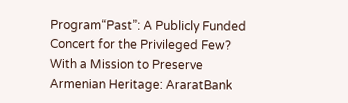Program“Past”: A Publicly Funded Concert for the Privileged Few? With a Mission to Preserve Armenian Heritage: AraratBank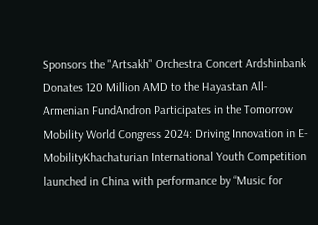Sponsors the "Artsakh" Orchestra Concert Ardshinbank Donates 120 Million AMD to the Hayastan All-Armenian FundAndron Participates in the Tomorrow Mobility World Congress 2024: Driving Innovation in E-MobilityKhachaturian International Youth Competition launched in China with performance by “Music for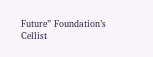Future” Foundation’s Cellist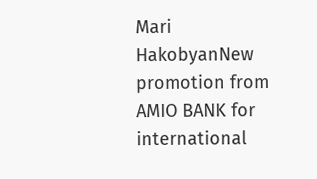Mari HakobyanNew promotion from AMIO BANK for international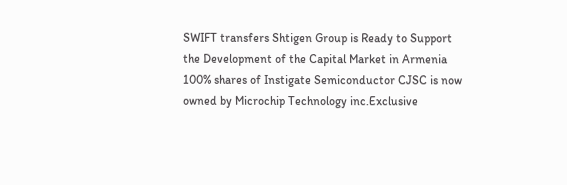SWIFT transfers Shtigen Group is Ready to Support the Development of the Capital Market in Armenia 100% shares of Instigate Semiconductor CJSC is now owned by Microchip Technology inc.Exclusive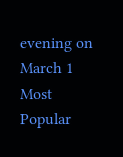evening on March 1
Most Popular